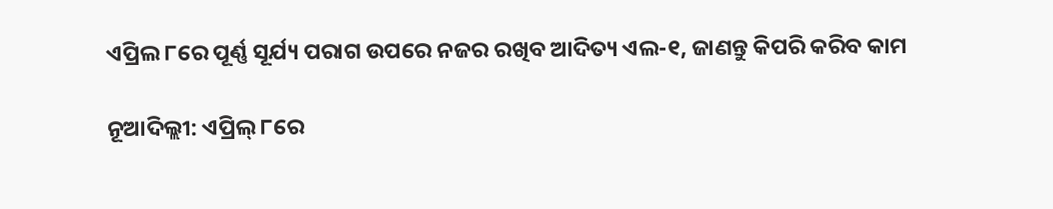ଏପ୍ରିଲ ୮ରେ ପୂର୍ଣ୍ଣ ସୂର୍ଯ୍ୟ ପରାଗ ଉପରେ ନଜର ରଖିବ ଆଦିତ୍ୟ ଏଲ-୧, ଜାଣନ୍ତୁ କିପରି କରିବ କାମ

ନୂଆଦିଲ୍ଲୀ: ଏପ୍ରିଲ୍ ୮ରେ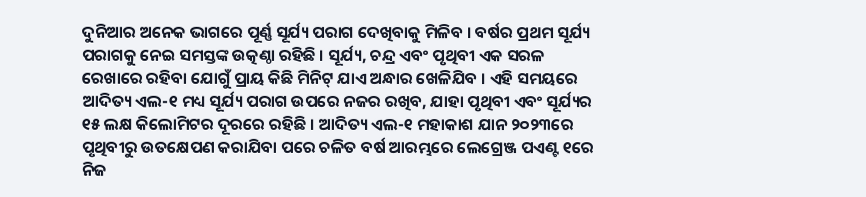ଦୁନିଆର ଅନେକ ଭାଗରେ ପୂର୍ଣ୍ଣ ସୂର୍ଯ୍ୟ ପରାଗ ଦେଖିବାକୁ ମିଳିବ । ବର୍ଷର ପ୍ରଥମ ସୂର୍ଯ୍ୟ ପରାଗକୁ ନେଇ ସମସ୍ତଙ୍କ ଉତ୍କଣ୍ଠା ରହିଛି । ସୂର୍ଯ୍ୟ, ଚନ୍ଦ୍ର ଏବଂ ପୃଥିବୀ ଏକ ସରଳ ରେଖାରେ ରହିବା ଯୋଗୁଁ ପ୍ରାୟ କିଛି ମିନିଟ୍ ଯାଏ ଅନ୍ଧାର ଖେଳିଯିବ । ଏହି ସମୟରେ ଆଦିତ୍ୟ ଏଲ-୧ ମଧ୍ୟ ସୂର୍ଯ୍ୟ ପରାଗ ଉପରେ ନଜର ରଖିବ, ଯାହା ପୃଥିବୀ ଏବଂ ସୂର୍ଯ୍ୟର ୧୫ ଲକ୍ଷ କିଲୋମିଟର ଦୂରରେ ରହିଛି । ଆଦିତ୍ୟ ଏଲ-୧ ମହାକାଶ ଯାନ ୨୦୨୩ରେ ପୃଥିବୀରୁ ଉତକ୍ଷେପଣ କରାଯିବା ପରେ ଚଳିତ ବର୍ଷ ଆରମ୍ଭରେ ଲେଗ୍ରେଞ୍ଜ ପଏଣ୍ଟ ୧ରେ ନିଜ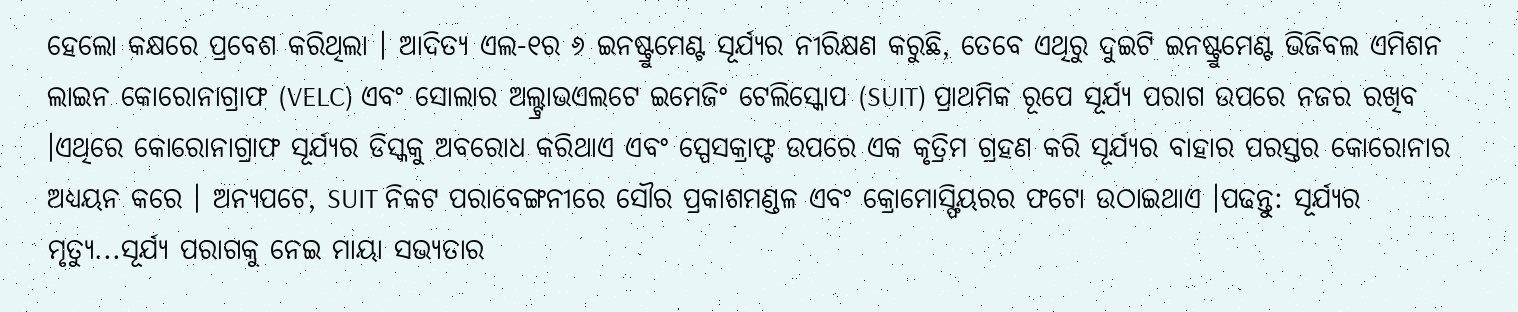ହେଲୋ କକ୍ଷରେ ପ୍ରବେଶ କରିଥିଲା । ଆଦିତ୍ୟ ଏଲ-୧ର ୬ ଇନଷ୍ଟ୍ରୁମେଣ୍ଟ ସୂର୍ଯ୍ୟର ନୀରିକ୍ଷଣ କରୁଛି, ତେବେ ଏଥିରୁ ଦୁଇଟି ଇନଷ୍ଟ୍ରୁମେଣ୍ଟ ଭିଜିବଲ ଏମିଶନ ଲାଇନ କୋରୋନାଗ୍ରାଫ (VELC) ଏବଂ ସୋଲାର ଅଲ୍ଟ୍ରାଭଏଲଟେ ଇମେଜିଂ ଟେଲିସ୍କୋପ (SUIT) ପ୍ରାଥମିକ ରୂପେ ସୂର୍ଯ୍ୟ ପରାଗ ଉପରେ ନଜର ରଖିବ ।ଏଥିରେ କୋରୋନାଗ୍ରାଫ ସୂର୍ଯ୍ୟର ଡିସ୍କକୁ ଅବରୋଧ କରିଥାଏ ଏବଂ ସ୍ପେସକ୍ରାଫ୍ଟ ଉପରେ ଏକ କୃତ୍ରିମ ଗ୍ରହଣ କରି ସୂର୍ଯ୍ୟର ବାହାର ପରସ୍ତର କୋରୋନାର ଅଧ୍ୟୟନ କରେ । ଅନ୍ୟପଟେ, SUIT ନିକଟ ପରାବେଙ୍ଗନୀରେ ସୌର ପ୍ରକାଶମଣ୍ଡଳ ଏବଂ କ୍ରୋମୋସ୍ଫିୟରର ଫଟୋ ଉଠାଇଥାଏ ।ପଢନ୍ତୁ: ସୂର୍ଯ୍ୟର ମୃତ୍ୟୁ...ସୂର୍ଯ୍ୟ ପରାଗକୁ ନେଇ ମାୟା ସଭ୍ୟତାର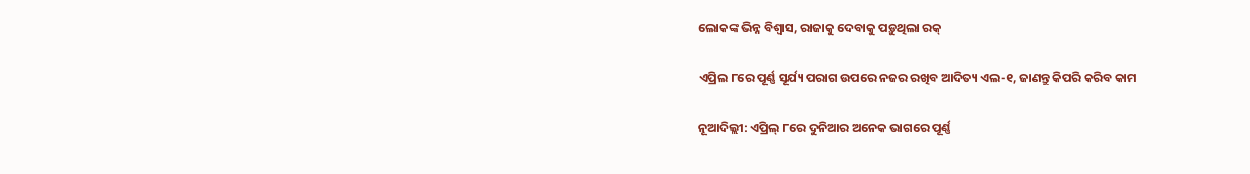ଲୋକଙ୍କ ଭିନ୍ନ ବିଶ୍ୱାସ, ରାଜାକୁ ଦେବାକୁ ପଡ଼ୁଥିଲା ରକ୍

ଏପ୍ରିଲ ୮ରେ ପୂର୍ଣ୍ଣ ସୂର୍ଯ୍ୟ ପରାଗ ଉପରେ ନଜର ରଖିବ ଆଦିତ୍ୟ ଏଲ-୧, ଜାଣନ୍ତୁ କିପରି କରିବ କାମ

ନୂଆଦିଲ୍ଲୀ: ଏପ୍ରିଲ୍ ୮ରେ ଦୁନିଆର ଅନେକ ଭାଗରେ ପୂର୍ଣ୍ଣ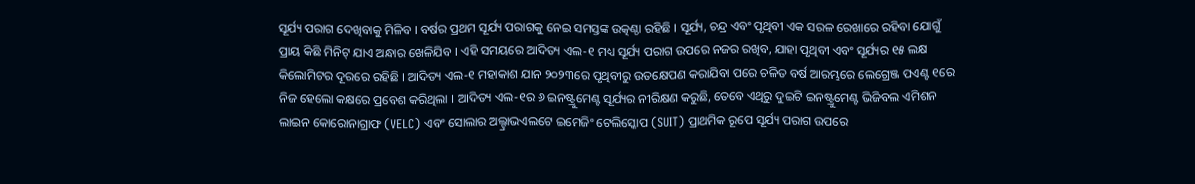ସୂର୍ଯ୍ୟ ପରାଗ ଦେଖିବାକୁ ମିଳିବ । ବର୍ଷର ପ୍ରଥମ ସୂର୍ଯ୍ୟ ପରାଗକୁ ନେଇ ସମସ୍ତଙ୍କ ଉତ୍କଣ୍ଠା ରହିଛି । ସୂର୍ଯ୍ୟ, ଚନ୍ଦ୍ର ଏବଂ ପୃଥିବୀ ଏକ ସରଳ ରେଖାରେ ରହିବା ଯୋଗୁଁ ପ୍ରାୟ କିଛି ମିନିଟ୍ ଯାଏ ଅନ୍ଧାର ଖେଳିଯିବ । ଏହି ସମୟରେ ଆଦିତ୍ୟ ଏଲ-୧ ମଧ୍ୟ ସୂର୍ଯ୍ୟ ପରାଗ ଉପରେ ନଜର ରଖିବ, ଯାହା ପୃଥିବୀ ଏବଂ ସୂର୍ଯ୍ୟର ୧୫ ଲକ୍ଷ କିଲୋମିଟର ଦୂରରେ ରହିଛି । ଆଦିତ୍ୟ ଏଲ-୧ ମହାକାଶ ଯାନ ୨୦୨୩ରେ ପୃଥିବୀରୁ ଉତକ୍ଷେପଣ କରାଯିବା ପରେ ଚଳିତ ବର୍ଷ ଆରମ୍ଭରେ ଲେଗ୍ରେଞ୍ଜ ପଏଣ୍ଟ ୧ରେ ନିଜ ହେଲୋ କକ୍ଷରେ ପ୍ରବେଶ କରିଥିଲା । ଆଦିତ୍ୟ ଏଲ-୧ର ୬ ଇନଷ୍ଟ୍ରୁମେଣ୍ଟ ସୂର୍ଯ୍ୟର ନୀରିକ୍ଷଣ କରୁଛି, ତେବେ ଏଥିରୁ ଦୁଇଟି ଇନଷ୍ଟ୍ରୁମେଣ୍ଟ ଭିଜିବଲ ଏମିଶନ ଲାଇନ କୋରୋନାଗ୍ରାଫ (VELC) ଏବଂ ସୋଲାର ଅଲ୍ଟ୍ରାଭଏଲଟେ ଇମେଜିଂ ଟେଲିସ୍କୋପ (SUIT) ପ୍ରାଥମିକ ରୂପେ ସୂର୍ଯ୍ୟ ପରାଗ ଉପରେ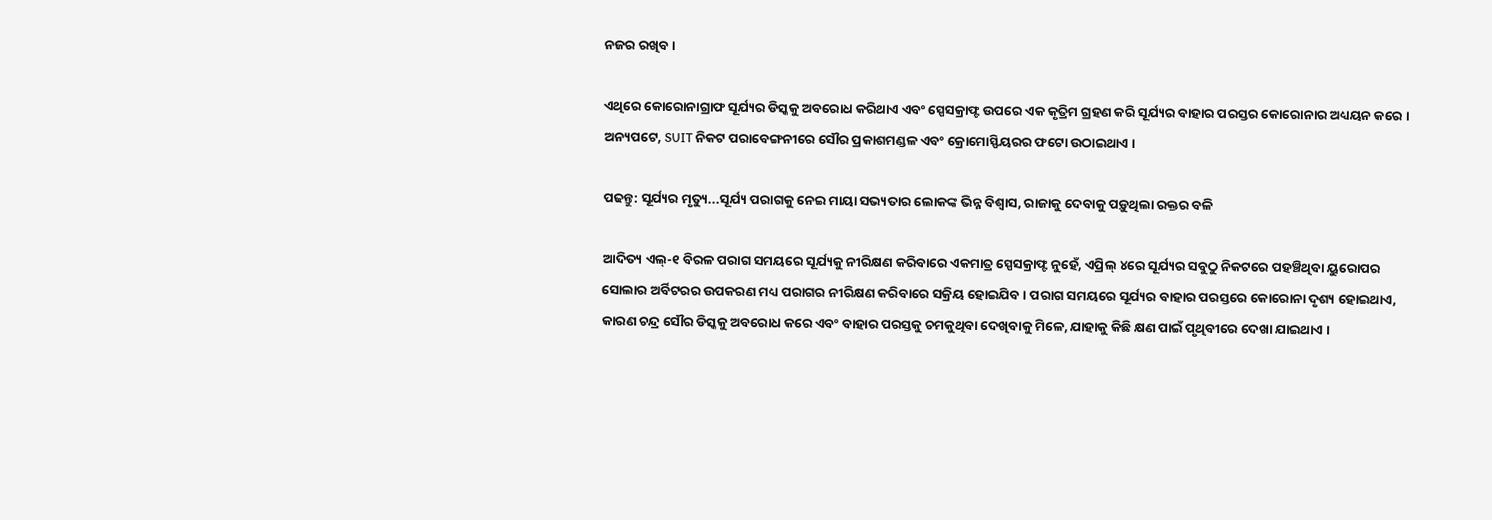ନଜର ରଖିବ ।

ଏଥିରେ କୋରୋନାଗ୍ରାଫ ସୂର୍ଯ୍ୟର ଡିସ୍କକୁ ଅବରୋଧ କରିଥାଏ ଏବଂ ସ୍ପେସକ୍ରାଫ୍ଟ ଉପରେ ଏକ କୃତ୍ରିମ ଗ୍ରହଣ କରି ସୂର୍ଯ୍ୟର ବାହାର ପରସ୍ତର କୋରୋନାର ଅଧ୍ୟୟନ କରେ । ଅନ୍ୟପଟେ, SUIT ନିକଟ ପରାବେଙ୍ଗନୀରେ ସୌର ପ୍ରକାଶମଣ୍ଡଳ ଏବଂ କ୍ରୋମୋସ୍ଫିୟରର ଫଟୋ ଉଠାଇଥାଏ ।

ପଢନ୍ତୁ: ସୂର୍ଯ୍ୟର ମୃତ୍ୟୁ...ସୂର୍ଯ୍ୟ ପରାଗକୁ ନେଇ ମାୟା ସଭ୍ୟତାର ଲୋକଙ୍କ ଭିନ୍ନ ବିଶ୍ୱାସ, ରାଜାକୁ ଦେବାକୁ ପଡ଼ୁଥିଲା ରକ୍ତର ବଳି

ଆଦିତ୍ୟ ଏଲ୍-୧ ବିରଳ ପରାଗ ସମୟରେ ସୂର୍ଯ୍ୟକୁ ନୀରିକ୍ଷଣ କରିବାରେ ଏକମାତ୍ର ସ୍ପେସକ୍ରାଫ୍ଟ ନୁହେଁ, ଏପ୍ରିଲ୍ ୪ରେ ସୂର୍ଯ୍ୟର ସବୁଠୁ ନିକଟରେ ପହଞ୍ଚିଥିବା ୟୁରୋପର ସୋଲାର ଅର୍ବିଟରର ଉପକରଣ ମଧ୍ୟ ପରାଗର ନୀରିକ୍ଷଣ କରିବାରେ ସକ୍ରିୟ ହୋଇଯିବ । ପରାଗ ସମୟରେ ସୂର୍ଯ୍ୟର ବାହାର ପରସ୍ତରେ କୋରୋନା ଦୃଶ୍ୟ ହୋଇଥାଏ, କାରଣ ଚନ୍ଦ୍ର ସୌର ଡିସ୍କକୁ ଅବରୋଧ କରେ ଏବଂ ବାହାର ପରସ୍ତକୁ ଚମକୁଥିବା ଦେଖିବାକୁ ମିଳେ, ଯାହାକୁ କିଛି କ୍ଷଣ ପାଇଁ ପୃଥିବୀରେ ଦେଖା ଯାଇଥାଏ ।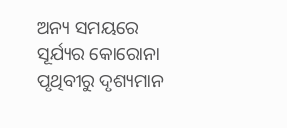ଅନ୍ୟ ସମୟରେ ସୂର୍ଯ୍ୟର କୋରୋନା ପୃଥିବୀରୁ ଦୃଶ୍ୟମାନ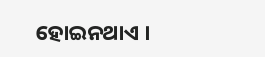ହୋଇନଥାଏ ।